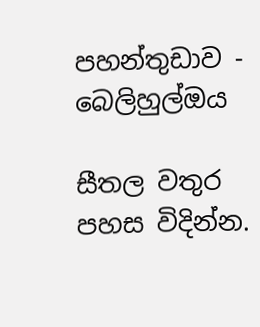පහන්තුඩාව - බෙලිහුල්ඔය

සීතල වතුර පහස විදින්න.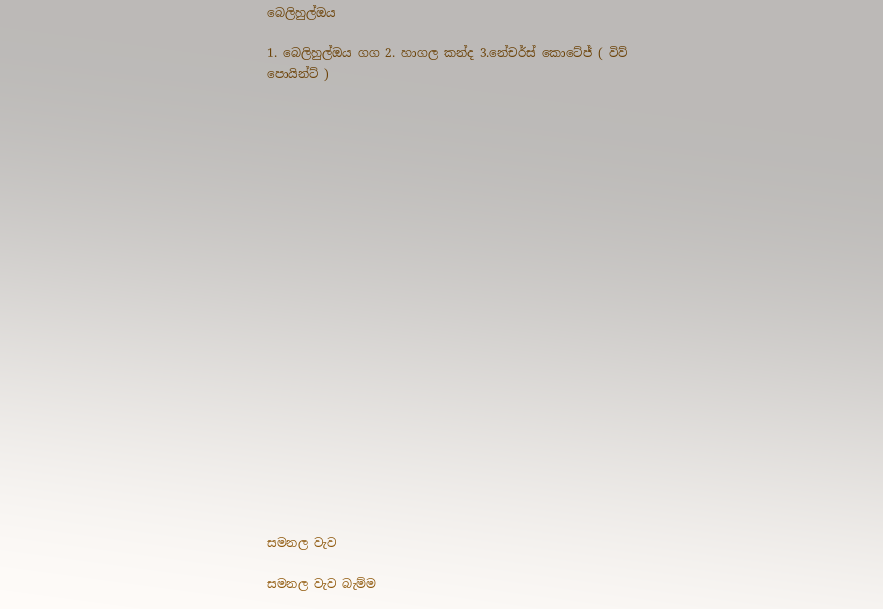බෙලිහුල්ඔය

1. බෙලිහුල්ඔය ගග 2. හාගල කන්ද 3.නේචර්ස් කොටේජ් ( විව් පොයින්ට් )






















සමනල වැව

සමනල වැව බැම්ම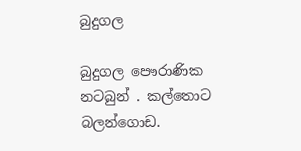බුදුගල

බුදුගල පෞරාණික නටබුන් . කල්තොට බලන්ගොඩ.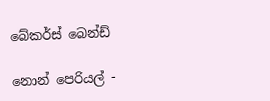බේකර්ස් බෙන්ඩ්

නොන් පෙරියල් -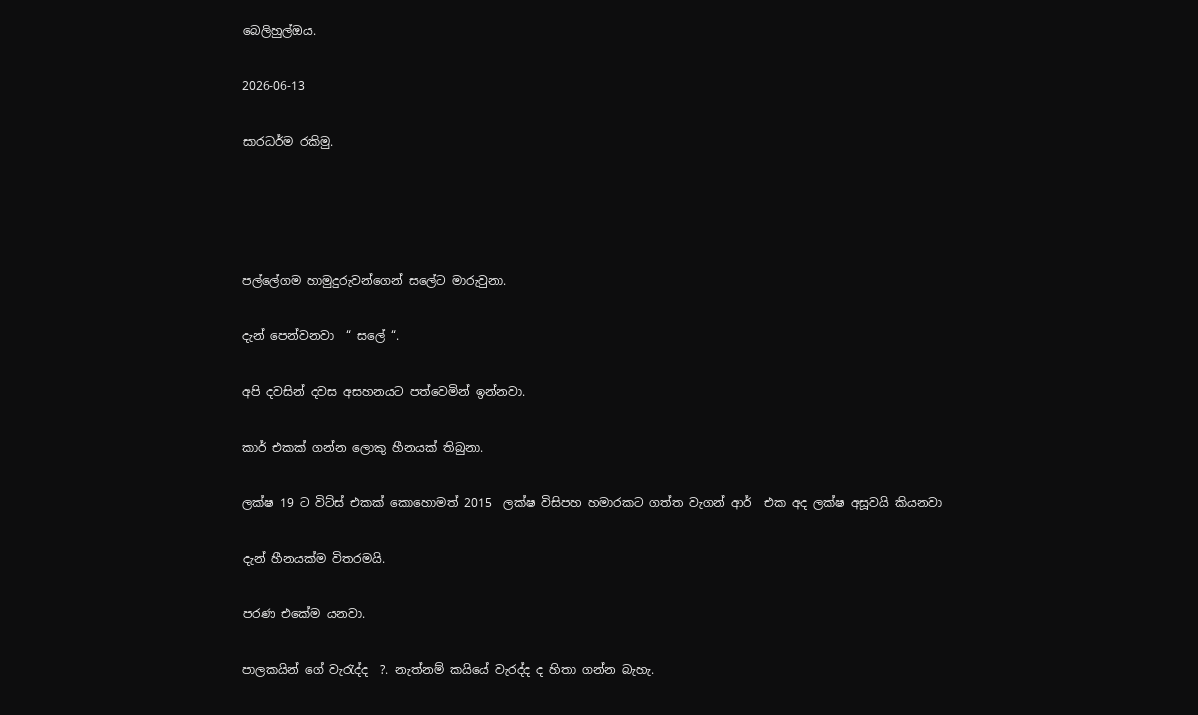බෙලිහුල්ඔය.

2026-06-13

සාරධර්ම රකිමු.




පල්ලේගම හාමුදුරුවන්ගෙන් සලේට මාරුවුනා.

දැන් පෙන්වනවා  “ සලේ “.

අපි දවසින් දවස අසහනයට පත්වෙමින් ඉන්නවා.

කාර් එකක් ගන්න ලොකු හීනයක් තිබුනා.

ලක්ෂ 19 ට විට්ස් එකක් කොහොමත් 2015  ලක්ෂ විසිපහ හමාරකට ගත්ත වැගන් ආර්  එක අද ලක්ෂ අසූවයි කියනවා

දැන් හීනයක්ම විතරමයි.

පරණ එකේම යනවා.

පාලකයින් ගේ වැරැද්ද  ?. නැත්නම් කයියේ වැරද්ද ද හිතා ගන්න බැහැ.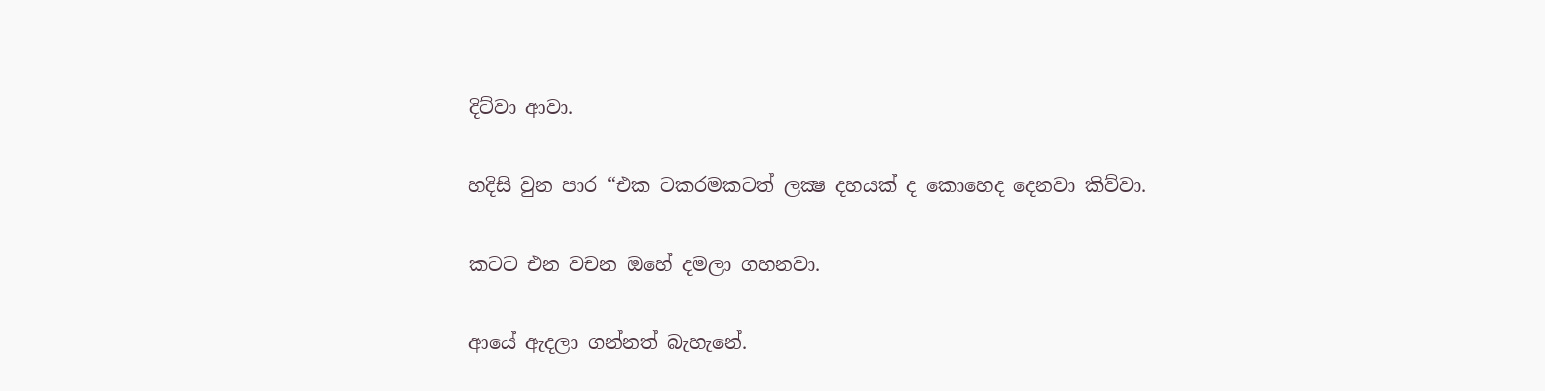දිට්වා ආවා.

හදිසි වුන පාර “එක ටකරමකටත් ලක්‍ෂ දහයක් ද කොහෙද දෙනවා කිව්වා.

කටට එන වචන ඔහේ දමලා ගහනවා.

ආයේ ඇදලා ගන්නත් බැහැනේ.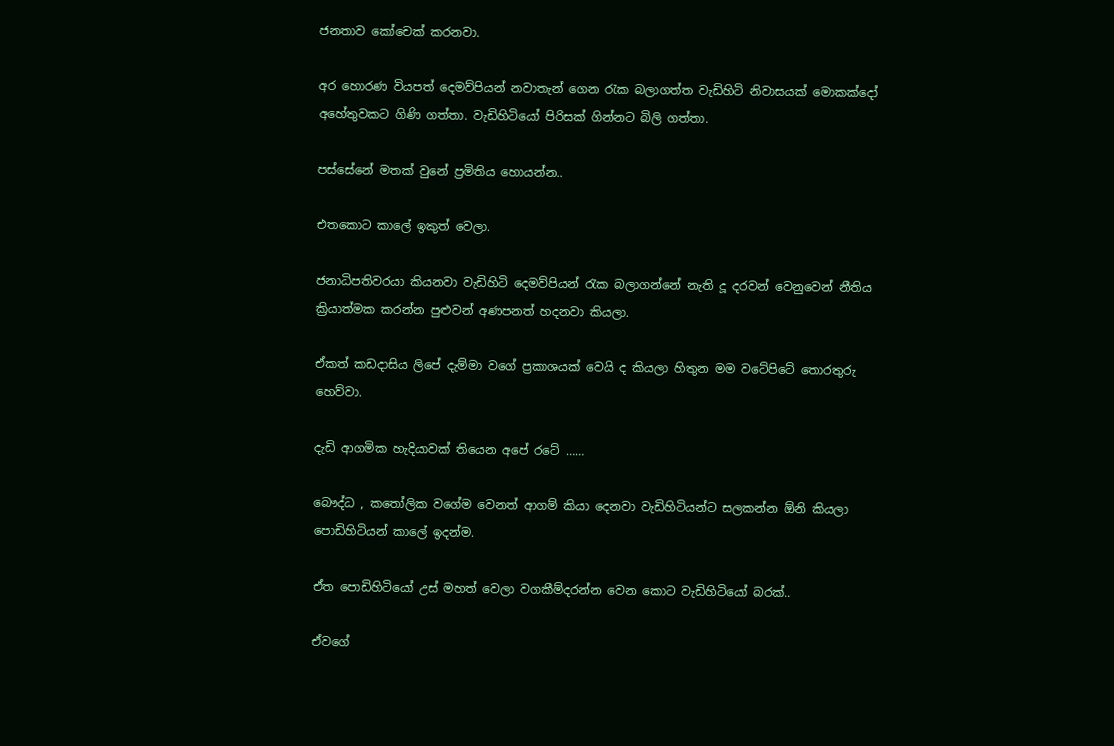ජනතාව කෝචෙක් කරනවා.

අර හොරණ වියපත් දෙමව්පියන් නවාතැන් ගෙන රැක බලාගත්ත වැඩිහිටි නිවාසයක් මොකක්දෝ අහේතුවකට ගිණි ගත්තා. වැඩිහිටියෝ පිරිසක් ගින්නට බිලි ගත්තා.

පස්සේනේ මතක් වුනේ ප්‍රමිතිය හොයන්න..

එතකොට කාලේ ඉකුත් වෙලා.

ජනාධිපතිවරයා කියනවා වැඩිහිටි දෙමව්පියන් රැක බලාගන්නේ නැති දූ දරවන් වෙනුවෙන් නීතිය ක්‍රියාත්මක කරන්න පුළුවන් අණපනත් හදනවා කියලා.

ඒකත් කඩදාසිය ලිපේ දැම්මා වගේ ප්‍රකාශයක් වෙයි ද කියලා හිතුන මම වටේපිටේ තොරතුරු හෙව්වා.

දැඩි ආගමික හැදියාවක් තියෙන අපේ රටේ ……

බෞද්ධ , කතෝලික වගේම වෙනත් ආගම් කියා දෙනවා වැඩිහිටියන්ට සලකන්න ඕනි කියලා පොඩිහිටියන් කාලේ ඉදන්ම.

ඒත පොඩිහිටියෝ උස් මහත් වෙලා වගකීම්දරන්න වෙන කොට වැඩිහිටියෝ බරක්..

ඒවගේ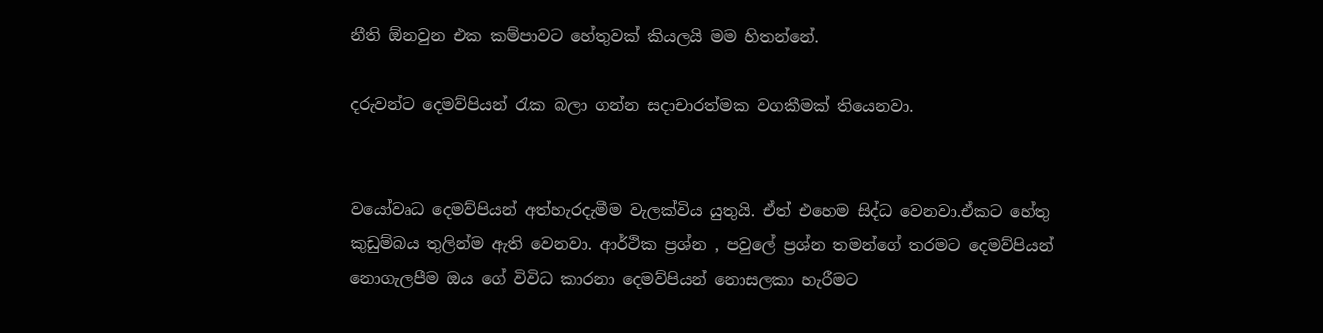නීති ඕනවුන එක කම්පාවට හේතුවක් කියලයි මම හිතන්නේ.

දරුවන්ට දෙමව්පියන් රැක බලා ගන්න සදාචාරත්මක වගකීමක් තියෙනවා.


වයෝවෘධ දෙමව්පියන් අත්හැරදැමීම වැලක්විය යුතුයි. ඒත් එහෙම සිද්ධ වෙනවා.ඒකට හේතු කුඩුම්බය තුලින්ම ඇති වෙනවා. ආර්ථික ප්‍රශ්න , පවුලේ ප්‍රශ්න තමන්ගේ තරමට දෙමව්පියන් නොගැලපීම ඔය ගේ විවිධ කාරනා දෙමව්පියන් නොසලකා හැරීමට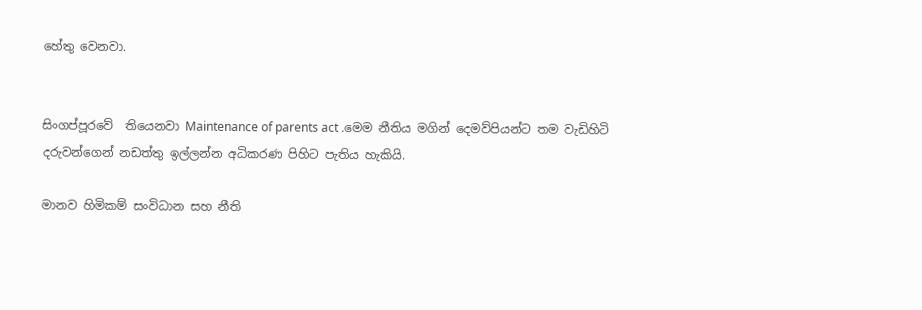හේතු වෙනවා.


සිංගප්පූරවේ  තියෙනවා Maintenance of parents act .මෙම නීතිය මගින් දෙමව්පියන්ට තම වැඩිහිටි දරුවන්ගෙන් නඩත්තු ඉල්ලන්න අධිකරණ පිහිට පැතිය හැකියි.

මානව හිමිකම් සංවිධාන සහ නීති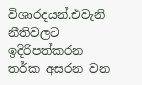විශාරදයන්.එවැනි නීතිවලට ඉදිරිපත්කරන තර්ක අසරන වන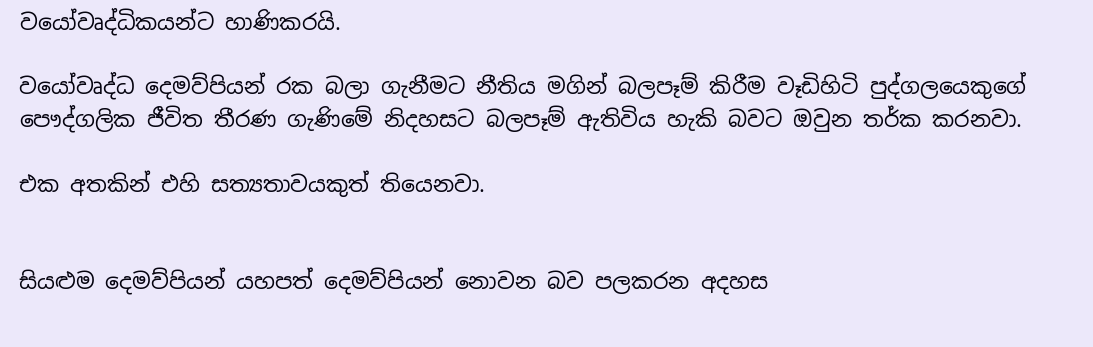වයෝවෘද්ධිකයන්ට හාණිකරයි.

වයෝවෘද්ධ දෙමව්පියන් රක බලා ගැනීමට නීතිය මගින් බලපෑම් කිරීම වෑඩිහිටි පුද්ගලයෙකුගේ පෞද්ගලික ජීවිත තීරණ ගැණිමේ නිදහසට බලපෑම් ඇතිවිය හැකි බවට ඔවුන තර්ක කරනවා.

එක අතකින් එහි සත්‍යතාවයකුත් තියෙනවා.


සියළුම දෙමව්පියන් යහපත් දෙමව්පියන් නොවන බව පලකරන අදහස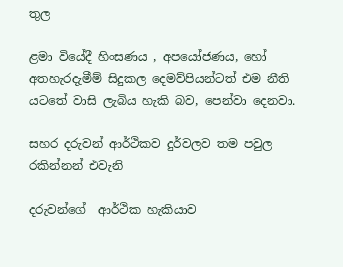තුල

ළමා වියේදී හිංසණය , අපයෝජණය, හෝ අතහැරදැමීම් සිදුකල දෙමව්පියන්ටත් එම නීති යටතේ වාසි ලැබිය හැකි බව, පෙන්වා දෙනවා.

සහර දරුවන් ආර්ථිකව දුර්වලව තම පවුල රකින්නන් එවැනි

දරුවන්ගේ  ආර්ථික හැකියාව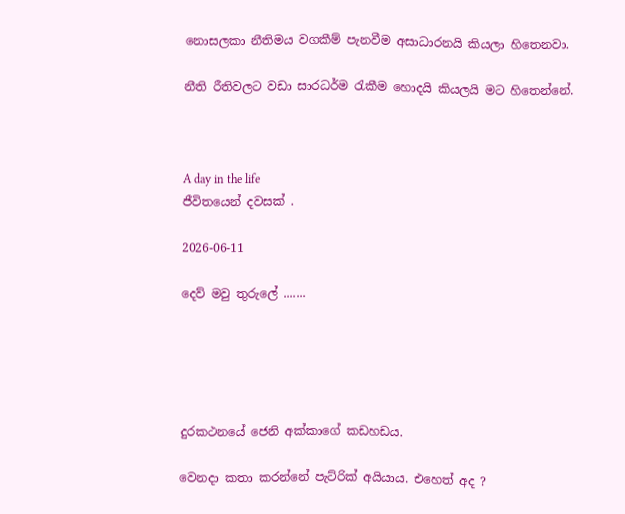නොසලකා නීතිමය වගකීම් පැනවීම අසාධාරනයි කියලා හිතෙනවා.

නීති රීතිවලට වඩා සාරධර්ම රැකීම හොදයි කියලයි මට හිතෙන්නේ.



A day in the life
ජීවිතයෙන් දවසක් .

2026-06-11

දෙව් මවු තුරුලේ .......





දුරකථනයේ ජෙනි අක්කාගේ කඩහඩය.

වෙනදා කතා කරන්නේ පැට්රික් අයියාය. එහෙත් අද ?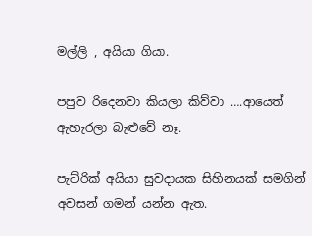මල්ලි , අයියා ගියා.

පපුව රිදෙනවා කියලා කිව්වා ….ආයෙත් ඇහැරලා බැළුවේ නෑ.

පැට්රික් අයියා සුවදායක සිහිනයක් සමගින් අවසන් ගමන් යන්න ඇත.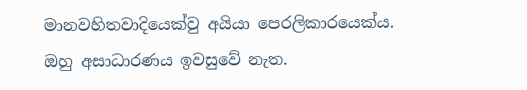මානවහිතවාදියෙක්වු අයියා පෙරලිකාරයෙක්ය. ඔහු අසාධාරණය ඉවසුවේ නැත.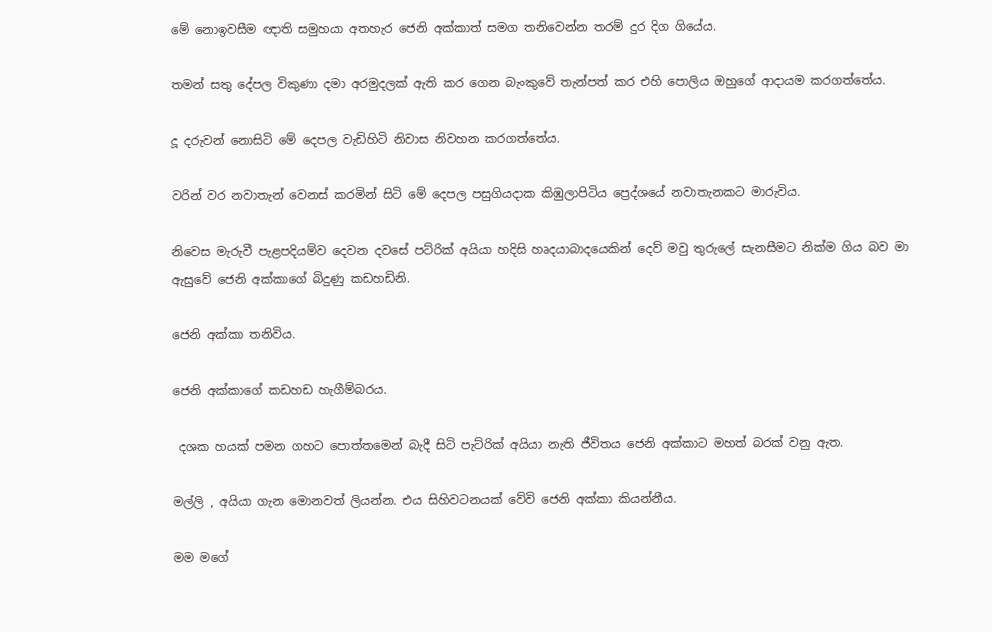මේ නොඉවසීම ඥාති සමුහයා අතහැර ජෙනි අක්කාත් සමග තනිවෙන්න තරම් දුර දිග ගියේය.

තමන් සතු දේපල විකුණා දමා අරමුදලක් ඇති කර ගෙන බැංකුවේ තැන්පත් කර එහි පොලිය ඔහුගේ ආදායම කරගත්තේය.

දූ දරුවන් නොසිටි මේ දෙපල වැඩිහිටි නිවාස නිවහන කරගත්තේය.

වරින් වර නවාතැන් වෙනස් කරමින් සිටි මේ දෙපල පසුගියදාක කිඹුලාපිටිය ප්‍රෙද්ශයේ නවාතැනකට මාරුවිය.

නිවෙස මැරුවී පැළපදියම්ව දෙවන දවසේ පට්රික් අයියා හදිසි හෘදයාබාදයෙකින් දෙව් මවු තුරුලේ සැනසීමට නික්ම ගිය බව මා ඇසුවේ ජෙනි අක්කාගේ බිදුණු කඩහඩිනි.

ජෙනි අක්කා තනිවිය.

ජෙනි අක්කාගේ කඩහඩ හැගීම්බරය.

 දශක හයක් පමන ගහට පොත්තමෙන් බැදී සිටි පැට්රික් අයියා නැති ජීවිතය ජෙනි අක්කාට මහත් බරක් වනු ඇත.

මල්ලි , අයියා ගැන මොනවත් ලියන්න. එය සිහිවටනයක් වේවි ජෙනි අක්කා කියන්නීය.

මම මගේ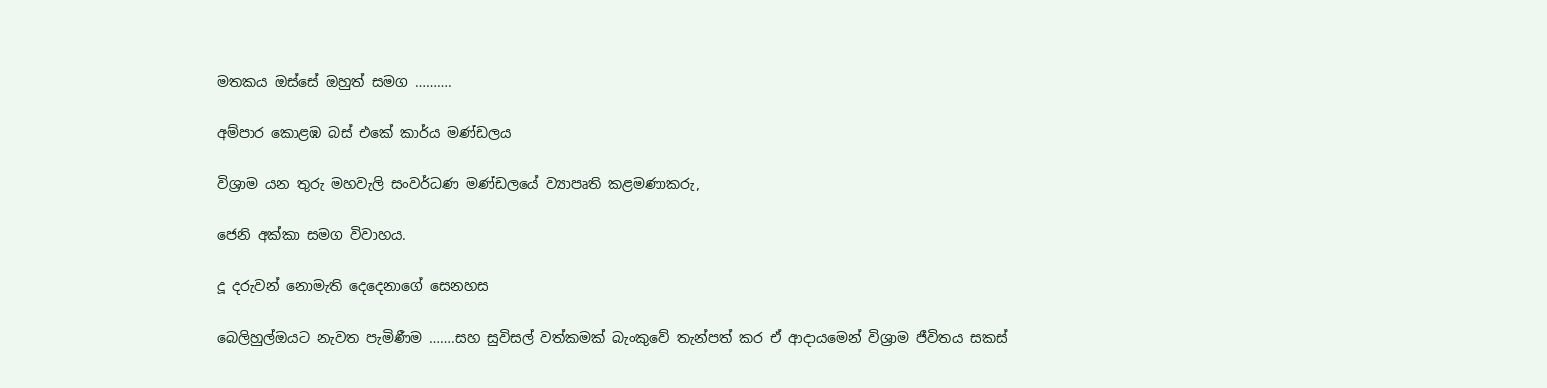මතකය ඔස්සේ ඔහුත් සමග ……….

අම්පාර කොළඹ බස් එකේ කාර්ය මණ්ඩලය

විශ්‍රාම යන තුරු මහවැලි සංවර්ධණ මණ්ඩලයේ ව්‍යාපෘති කළමණාකරු,

ජෙනි අක්කා සමග විවාහය.

දූ දරුවන් නොමැති දෙදෙනාගේ සෙනහස

බෙලිහුල්ඔයට නැවත පැමිණීම …….සහ සුවිසල් වත්කමක් බැංකුවේ තැන්පත් කර ඒ ආදායමෙන් විශ්‍රාම ජීවිතය සකස්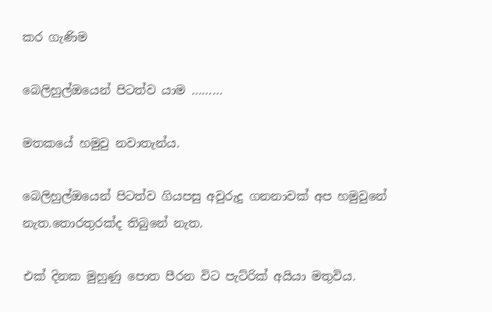කර ගැණිම

බෙලිහුල්ඔයෙන් පිටත්ව යාම ………

මතකයේ හමුවු නවාතැන්ය.

බෙලිහුල්ඔයෙන් පිටත්ව ගියපසු අවුරුදු ගනනාවක් අප හමුවුනේ නැත.තොරතුරක්ද තිබුනේ නැත.

එක් දිනක මුහුණු පොත පීරන විට පැට්රික් අයියා මතුවිය.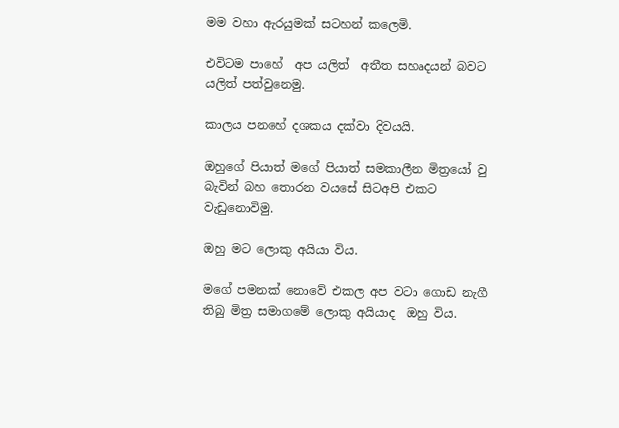මම වහා ඇරයුමක් සටහන් කලෙමි.

එවිටම පාහේ  අප යලිත්  අතීත සහෘදයන් බවට  යලිත් පත්වුනෙමු.

කාලය පනහේ දශකය දක්වා දිවයයි.

ඔහුගේ පියාත් මගේ පියාත් සමකාලීන මිත්‍රයෝ වු බැවින් බහ තොරන වයසේ සිටඅපි එකට වැඩුනොවිමු.

ඔහු මට ලොකු අයියා විය.

මගේ පමනක් නොවේ එකල අප වටා ගොඩ නැගී තිබු මිත්‍ර සමාගමේ ලොකු අයියාද  ඔහු විය.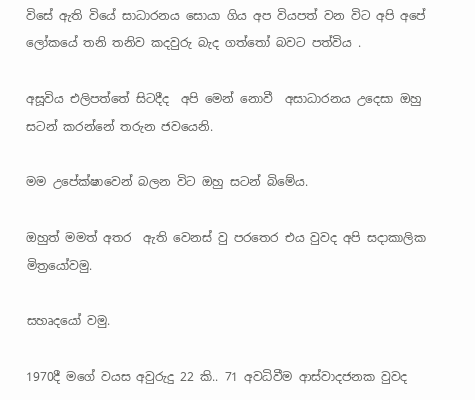විසේ ඇති වියේ සාධාරනය සොයා ගිය අප වියපත් වන විට අපි අපේ ලෝකයේ තනි තනිව කදවුරු බැද ගත්තෝ බවට පත්විය .

අසූවිය එලිපත්තේ සිටදීද  අපි මෙන් නොවී  අසාධාරනය උදෙසා ඔහු සටන් කරන්නේ තරුන ජවයෙනි.

මම උපේක්ෂාවෙන් බලන විට ඔහු සටන් බිමේය.

ඔහුත් මමත් අතර  ඇති වෙනස් වු පරතෙර එය වුවද අපි සදාකාලික මිත්‍රයෝවමු.

සහෘදයෝ වමු.

1970දී මගේ වයස අවුරුදු 22 කි.. 71 අවධිවීම ආස්වාදජනක වුවද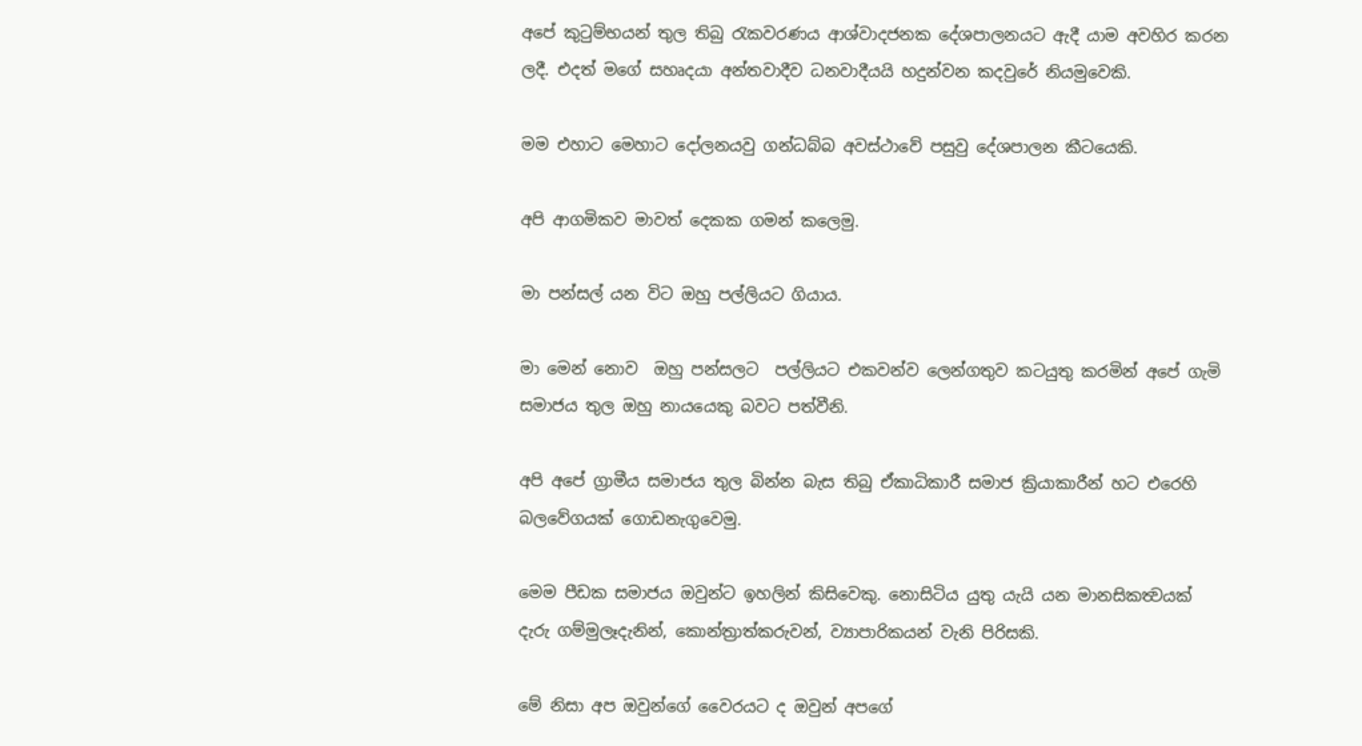අපේ කුටුම්භයන් තුල තිබු රැකවරණය ආශ්වාදජනක දේශපාලනයට ඇදී යාම අවහිර කරන ලදී. එදත් මගේ සහෘදයා අන්තවාදීව ධනවාදීයයි හදුන්වන කදවුරේ නියමුවෙකි.

මම එහාට මෙහාට දෝලනයවු ගන්ධබ්බ අවස්ථාවේ පසුවු දේශපාලන කීටයෙකි.

අපි ආගමිකව මාවත් දෙකක ගමන් කලෙමු.

මා පන්සල් යන විට ඔහු පල්ලියට ගියාය.

මා මෙන් නොව  ඔහු පන්සලට  පල්ලියට එකවන්ව ලෙන්ගතුව කටයුතු කරමින් අපේ ගැමි සමාජය තුල ඔහු නායයෙකු බවට පත්වීනි.

අපි අපේ ග්‍රාමීය සමාජය තුල බින්න බැස තිබු ඒකාධිකාරී සමාජ ක්‍රියාකාරීන් හට එරෙහි බලවේගයක් ගොඩනැගුවෙමු.

මෙම පීඩක සමාජය ඔවුන්ට ඉහලින් කිසිවෙකු. නොසිටිය යුතු යැයි යන මානසිකත්‍වයක් දැරු ගම්මුලෑදැනින්, කොන්ත්‍රාත්කරුවන්, ව්‍යාපාරිකයන් වැනි පිරිසකි.

මේ නිසා අප ඔවුන්ගේ වෛරයට ද ඔවුන් අපගේ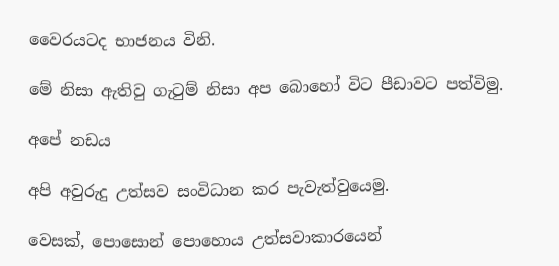වෛරයටද භාජනය විනි.

මේ නිසා ඇතිවු ගැටුම් නිසා අප බොහෝ විට පීඩාවට පත්විමු.

අපේ නඩය

අපි අවුරුදු උත්සව සංවිධාන කර පැවැත්වුයෙමු.

වෙසක්, පොසොන් පොහොය උත්සවාකාරයෙන්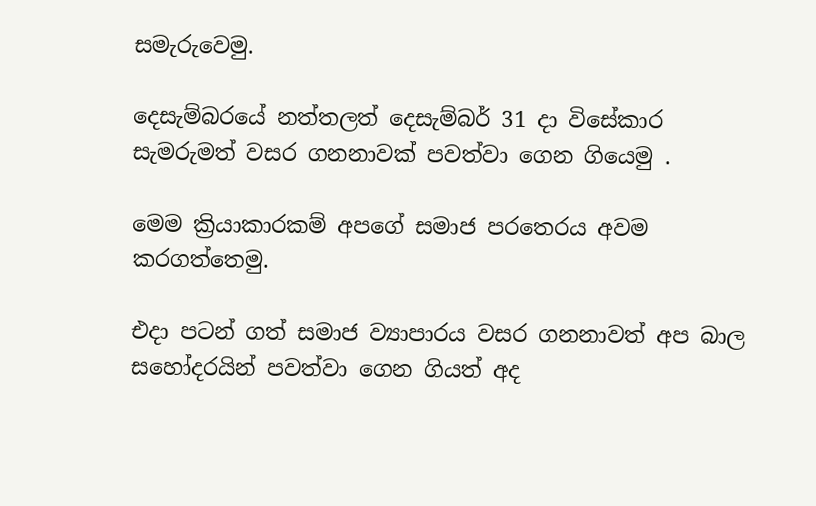සමැරුවෙමු.

දෙසැම්බරයේ නත්තලත් දෙසැම්බර් 31 දා විසේකාර සැමරුමත් වසර ගනනාවක් පවත්වා ගෙන ගියෙමු .

මෙම ක්‍රියාකාරකම් අපගේ සමාජ පරතෙරය අවම කරගත්තෙමු.

එදා පටන් ගත් සමාජ ව්‍යාපාරය වසර ගනනාවත් අප බාල සහෝදරයින් පවත්වා ගෙන ගියත් අද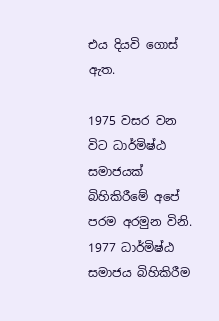එය දියවි ගොස් ඇත.

1975 වසර වන විට ධාර්මිෂ්ඨ සමාජයක් බිහිකිරීමේ අපේ පරම අරමුන විනි.  1977 ධාර්මිෂ්ඨ සමාජය බිහිකිරීම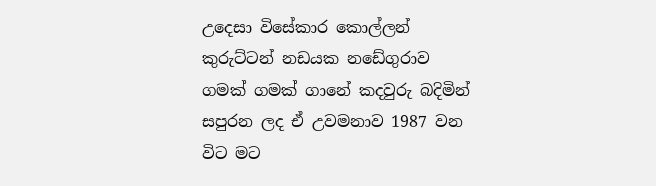උදෙසා විසේකාර කොල්ලන් කුරුට්ටන් නඩයක නඩේගුරාව ගමක් ගමක් ගානේ කදවුරු බදිමින් සපුරන ලද ඒ උවමනාව 1987 වන විට මට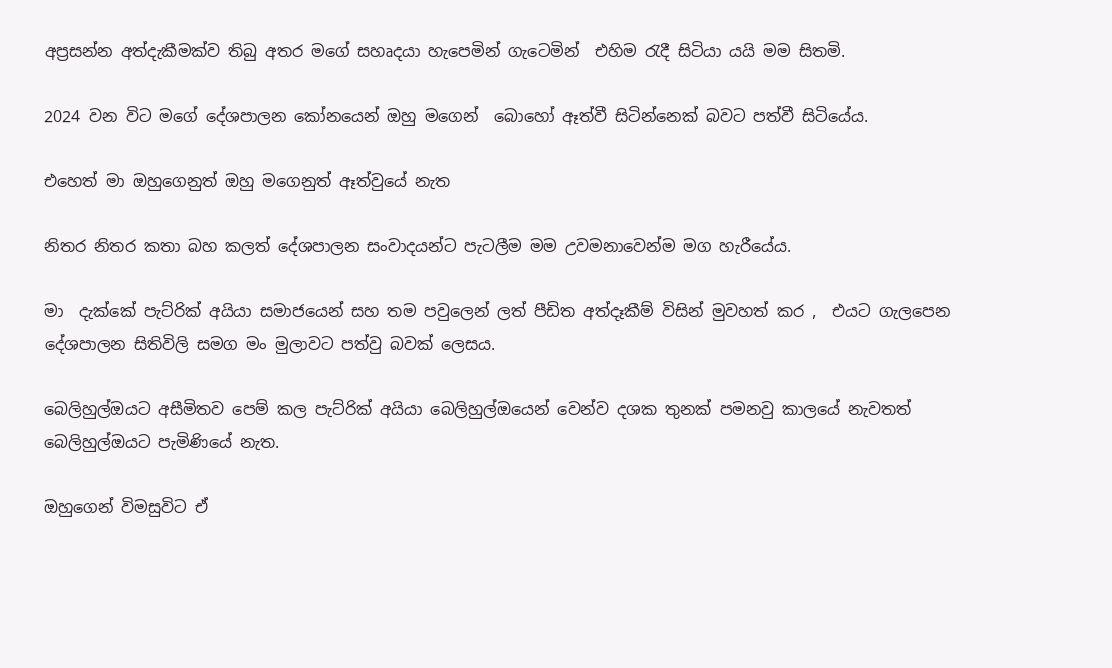අප්‍රසන්න අත්දැකීමක්ව තිබු අතර මගේ සහෘදයා හැපෙමින් ගැටෙමින්  එහිම රැදී සිටියා යයි මම සිතමි.

2024 වන විට මගේ දේශපාලන කෝනයෙන් ඔහු මගෙන්  බොහෝ ඈත්වී සිටින්නෙක් බවට පත්වී සිටියේය.

එහෙත් මා ඔහුගෙනුත් ඔහු මගෙනුත් ඈත්වුයේ නැත

නිතර නිතර කතා බහ කලත් දේශපාලන සංවාදයන්ට පැටලීම මම උවමනාවෙන්ම මග හැරීයේය.

මා  දැක්කේ පැට්රික් අයියා සමාජයෙන් සහ තම පවුලෙන් ලත් පීඩිත අත්දෑකීම් විසින් මුවහත් කර ,  එයට ගැලපෙන දේශපාලන සිතිවිලි සමග මං මුලාවට පත්වු බවක් ලෙසය.

බෙලිහුල්ඔයට අසීමිතව පෙම් කල පැට්රික් අයියා බෙලිහුල්ඔයෙන් වෙන්ව දශක තුනක් පමනවු කාලයේ නැවතත් බෙලිහුල්ඔයට පැමිණියේ නැත.

ඔහුගෙන් විමසුවිට ඒ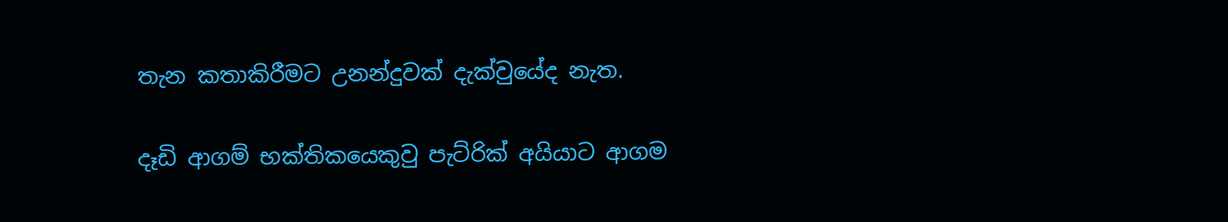තැන කතාකිරීමට උනන්දුවක් දැක්වුයේද නැත.

දෑඩි ආගම් භක්තිකයෙකුවු පැට්රික් අයියාට ආගම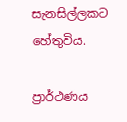සැනසිල්ලකට හේතුවිය.

ප්‍රාර්ථණය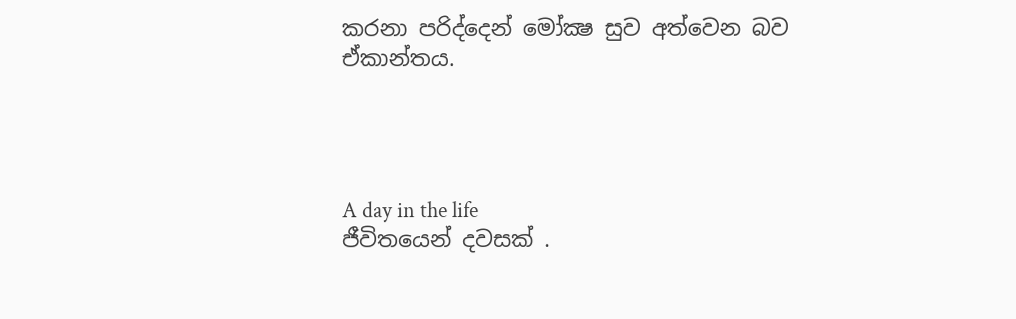කරනා පරිද්දෙන් මෝක්‍ෂ සුව අත්වෙන බව ඒකාන්තය.




A day in the life
ජීවිතයෙන් දවසක් .